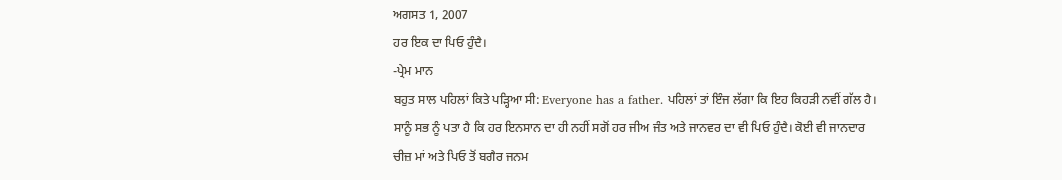ਅਗਸਤ 1, 2007
ਹਰ ਇਕ ਦਾ ਪਿਓ ਹੁੰਦੈ।
-ਪ੍ਰੇਮ ਮਾਨ
ਬਹੁਤ ਸਾਲ ਪਹਿਲਾਂ ਕਿਤੇ ਪੜ੍ਹਿਆ ਸੀ: Everyone has a father. ਪਹਿਲਾਂ ਤਾਂ ਇੰਜ ਲੱਗਾ ਕਿ ਇਹ ਕਿਹੜੀ ਨਵੀਂ ਗੱਲ ਹੈ। ਸਾਨੂੰ ਸਭ ਨੂੰ ਪਤਾ ਹੈ ਕਿ ਹਰ ਇਨਸਾਨ ਦਾ ਹੀ ਨਹੀਂ ਸਗੋਂ ਹਰ ਜੀਅ ਜੰਤ ਅਤੇ ਜਾਨਵਰ ਦਾ ਵੀ ਪਿਓ ਹੁੰਦੈ। ਕੋਈ ਵੀ ਜਾਨਦਾਰ ਚੀਜ਼ ਮਾਂ ਅਤੇ ਪਿਓ ਤੋਂ ਬਗੈਰ ਜਨਮ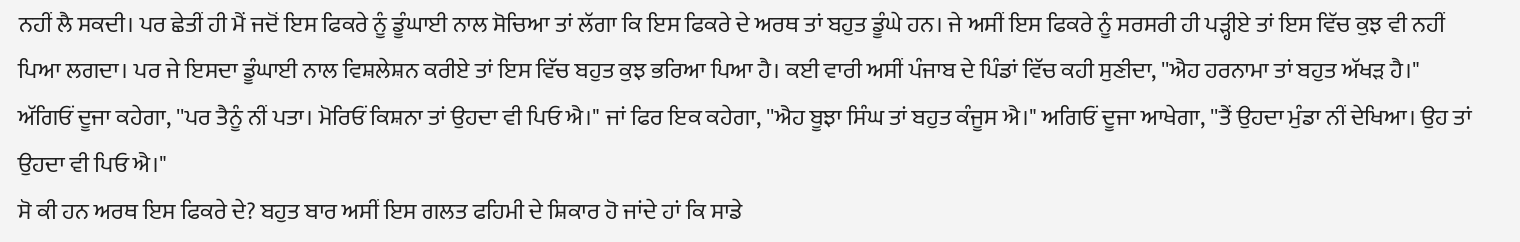ਨਹੀਂ ਲੈ ਸਕਦੀ। ਪਰ ਛੇਤੀਂ ਹੀ ਮੈਂ ਜਦੋਂ ਇਸ ਫਿਕਰੇ ਨੂੰ ਡੂੰਘਾਈ ਨਾਲ ਸੋਚਿਆ ਤਾਂ ਲੱਗਾ ਕਿ ਇਸ ਫਿਕਰੇ ਦੇ ਅਰਥ ਤਾਂ ਬਹੁਤ ਡੂੰਘੇ ਹਨ। ਜੇ ਅਸੀਂ ਇਸ ਫਿਕਰੇ ਨੂੰ ਸਰਸਰੀ ਹੀ ਪੜ੍ਹੀਏ ਤਾਂ ਇਸ ਵਿੱਚ ਕੁਝ ਵੀ ਨਹੀਂ ਪਿਆ ਲਗਦਾ। ਪਰ ਜੇ ਇਸਦਾ ਡੂੰਘਾਈ ਨਾਲ ਵਿਸ਼ਲੇਸ਼ਨ ਕਰੀਏ ਤਾਂ ਇਸ ਵਿੱਚ ਬਹੁਤ ਕੁਝ ਭਰਿਆ ਪਿਆ ਹੈ। ਕਈ ਵਾਰੀ ਅਸੀਂ ਪੰਜਾਬ ਦੇ ਪਿੰਡਾਂ ਵਿੱਚ ਕਹੀ ਸੁਣੀਦਾ, ''ਐਹ ਹਰਨਾਮਾ ਤਾਂ ਬਹੁਤ ਅੱਖੜ ਹੈ।" ਅੱਗਿਓਂ ਦੂਜਾ ਕਹੇਗਾ, ''ਪਰ ਤੈਨੂੰ ਨੀਂ ਪਤਾ। ਮੋਰਿਓਂ ਕਿਸ਼ਨਾ ਤਾਂ ਉਹਦਾ ਵੀ ਪਿਓ ਐ।" ਜਾਂ ਫਿਰ ਇਕ ਕਹੇਗਾ, ''ਐਹ ਬੂਝਾ ਸਿੰਘ ਤਾਂ ਬਹੁਤ ਕੰਜੂਸ ਐ।" ਅਗਿਓਂ ਦੂਜਾ ਆਖੇਗਾ, ''ਤੈਂ ਉਹਦਾ ਮੁੰਡਾ ਨੀਂ ਦੇਖਿਆ। ਉਹ ਤਾਂ ਉਹਦਾ ਵੀ ਪਿਓ ਐ।"
ਸੋ ਕੀ ਹਨ ਅਰਥ ਇਸ ਫਿਕਰੇ ਦੇ? ਬਹੁਤ ਬਾਰ ਅਸੀਂ ਇਸ ਗਲਤ ਫਹਿਮੀ ਦੇ ਸ਼ਿਕਾਰ ਹੋ ਜਾਂਦੇ ਹਾਂ ਕਿ ਸਾਡੇ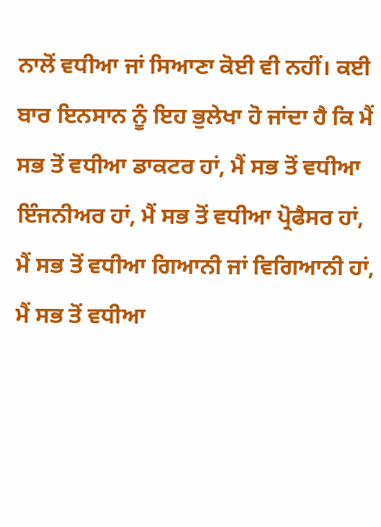ਨਾਲੋਂ ਵਧੀਆ ਜਾਂ ਸਿਆਣਾ ਕੋਈ ਵੀ ਨਹੀਂ। ਕਈ ਬਾਰ ਇਨਸਾਨ ਨੂੰ ਇਹ ਭੁਲੇਖਾ ਹੋ ਜਾਂਦਾ ਹੈ ਕਿ ਮੈਂ ਸਭ ਤੋਂ ਵਧੀਆ ਡਾਕਟਰ ਹਾਂ, ਮੈਂ ਸਭ ਤੋਂ ਵਧੀਆ ਇੰਜਨੀਅਰ ਹਾਂ, ਮੈਂ ਸਭ ਤੋਂ ਵਧੀਆ ਪ੍ਰੋਫੈਸਰ ਹਾਂ, ਮੈਂ ਸਭ ਤੋਂ ਵਧੀਆ ਗਿਆਨੀ ਜਾਂ ਵਿਗਿਆਨੀ ਹਾਂ, ਮੈਂ ਸਭ ਤੋਂ ਵਧੀਆ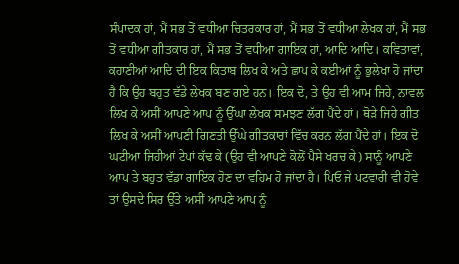ਸੰਪਾਦਕ ਹਾਂ, ਮੈਂ ਸਭ ਤੋਂ ਵਧੀਆ ਚਿਤਰਕਾਰ ਹਾਂ, ਮੈਂ ਸਭ ਤੋਂ ਵਧੀਆ ਲੇਖਕ ਹਾਂ, ਮੈਂ ਸਭ ਤੋਂ ਵਧੀਆ ਗੀਤਕਾਰ ਹਾਂ, ਮੈਂ ਸਭ ਤੋਂ ਵਧੀਆ ਗਾਇਕ ਹਾਂ, ਆਦਿ ਆਦਿ। ਕਵਿਤਾਵਾਂ, ਕਹਾਣੀਆਂ ਆਦਿ ਦੀ ਇਕ ਕਿਤਾਬ ਲਿਖ ਕੇ ਅਤੇ ਛਾਪ ਕੇ ਕਈਆਂ ਨੂੰ ਭੁਲੇਖਾ ਹੋ ਜਾਂਦਾ ਹੈ ਕਿ ਉਹ ਬਹੁਤ ਵੱਡੇ ਲੇਖਕ ਬਣ ਗਏ ਹਨ। ਇਕ ਦੋ, ਤੇ ਉਹ ਵੀ ਆਮ ਜਿਹੇ, ਨਾਵਲ ਲਿਖ ਕੇ ਅਸੀਂ ਆਪਣੇ ਆਪ ਨੂੰ ਉੱਘਾ ਲੇਖਕ ਸਮਝਣ ਲੱਗ ਪੈਂਦੇ ਹਾਂ। ਥੋੜੇ ਜਿਹੇ ਗੀਤ ਲਿਖ ਕੇ ਅਸੀਂ ਆਪਣੀ ਗਿਣਤੀ ਉੱਘੇ ਗੀਤਕਾਰਾਂ ਵਿੱਚ ਕਰਨ ਲੱਗ ਪੈਂਦੇ ਹਾਂ। ਇਕ ਦੋ ਘਟੀਆ ਜਿਹੀਆਂ ਟੇਪਾਂ ਕੱਢ ਕੇ (ਉਹ ਵੀ ਆਪਣੇ ਕੋਲੋਂ ਪੈਸੇ ਖਰਚ ਕੇ) ਸਾਨੂੰ ਆਪਣੇ ਆਪ ਤੇ ਬਹੁਤ ਵੱਡਾ ਗਾਇਕ ਹੋਣ ਦਾ ਵਹਿਮ ਹੋ ਜਾਂਦਾ ਹੈ। ਪਿਓ ਜੇ ਪਟਵਾਰੀ ਵੀ ਹੋਵੇ ਤਾਂ ਉਸਦੇ ਸਿਰ ਉੱਤੇ ਅਸੀਂ ਆਪਣੇ ਆਪ ਨੂੰ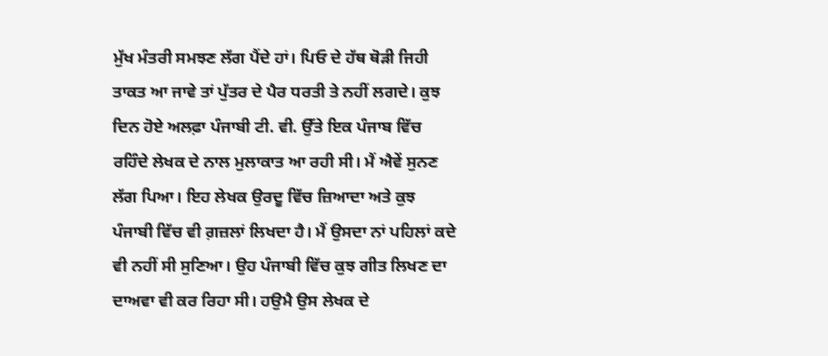ਮੁੱਖ ਮੰਤਰੀ ਸਮਝਣ ਲੱਗ ਪੈਂਦੇ ਹਾਂ। ਪਿਓ ਦੇ ਹੱਥ ਥੋੜੀ ਜਿਹੀ ਤਾਕਤ ਆ ਜਾਵੇ ਤਾਂ ਪੁੱਤਰ ਦੇ ਪੈਰ ਧਰਤੀ ਤੇ ਨਹੀਂ ਲਗਦੇ। ਕੁਝ ਦਿਨ ਹੋਏ ਅਲਫ਼ਾ ਪੰਜਾਬੀ ਟੀ. ਵੀ. ਉੱਤੇ ਇਕ ਪੰਜਾਬ ਵਿੱਚ ਰਹਿੰਦੇ ਲੇਖਕ ਦੇ ਨਾਲ ਮੁਲਾਕਾਤ ਆ ਰਹੀ ਸੀ। ਮੈਂ ਐਵੇਂ ਸੁਨਣ ਲੱਗ ਪਿਆ। ਇਹ ਲੇਖਕ ਉਰਦੂ ਵਿੱਚ ਜ਼ਿਆਦਾ ਅਤੇ ਕੁਝ ਪੰਜਾਬੀ ਵਿੱਚ ਵੀ ਗ਼ਜ਼ਲਾਂ ਲਿਖਦਾ ਹੈ। ਮੈਂ ਉਸਦਾ ਨਾਂ ਪਹਿਲਾਂ ਕਦੇ ਵੀ ਨਹੀਂ ਸੀ ਸੁਣਿਆ। ਉਹ ਪੰਜਾਬੀ ਵਿੱਚ ਕੁਝ ਗੀਤ ਲਿਖਣ ਦਾ ਦਾਅਵਾ ਵੀ ਕਰ ਰਿਹਾ ਸੀ। ਹਉਮੈ ਉਸ ਲੇਖਕ ਦੇ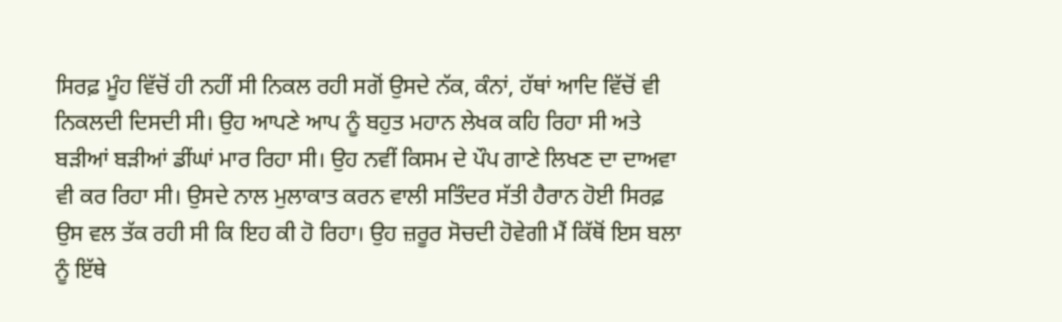ਸਿਰਫ਼ ਮੂੰਹ ਵਿੱਚੋਂ ਹੀ ਨਹੀਂ ਸੀ ਨਿਕਲ ਰਹੀ ਸਗੋਂ ਉਸਦੇ ਨੱਕ, ਕੰਨਾਂ, ਹੱਥਾਂ ਆਦਿ ਵਿੱਚੋਂ ਵੀ ਨਿਕਲਦੀ ਦਿਸਦੀ ਸੀ। ਉਹ ਆਪਣੇ ਆਪ ਨੂੰ ਬਹੁਤ ਮਹਾਨ ਲੇਖਕ ਕਹਿ ਰਿਹਾ ਸੀ ਅਤੇ ਬੜੀਆਂ ਬੜੀਆਂ ਡੀਂਘਾਂ ਮਾਰ ਰਿਹਾ ਸੀ। ਉਹ ਨਵੀਂ ਕਿਸਮ ਦੇ ਪੌਪ ਗਾਣੇ ਲਿਖਣ ਦਾ ਦਾਅਵਾ ਵੀ ਕਰ ਰਿਹਾ ਸੀ। ਉਸਦੇ ਨਾਲ ਮੁਲਾਕਾਤ ਕਰਨ ਵਾਲੀ ਸਤਿੰਦਰ ਸੱਤੀ ਹੈਰਾਨ ਹੋਈ ਸਿਰਫ਼ ਉਸ ਵਲ ਤੱਕ ਰਹੀ ਸੀ ਕਿ ਇਹ ਕੀ ਹੋ ਰਿਹਾ। ਉਹ ਜ਼ਰੂਰ ਸੋਚਦੀ ਹੋਵੇਗੀ ਮੈਂ ਕਿੱਥੋਂ ਇਸ ਬਲਾ ਨੂੰ ਇੱਥੇ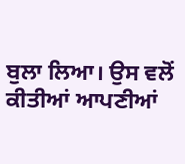ਬੁਲਾ ਲਿਆ। ਉਸ ਵਲੋਂ ਕੀਤੀਆਂ ਆਪਣੀਆਂ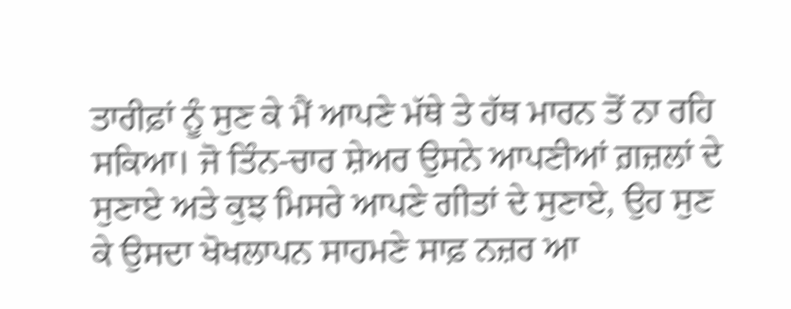ਤਾਰੀਫ਼ਾਂ ਨੂੰ ਸੁਣ ਕੇ ਮੈਂ ਆਪਣੇ ਮੱਥੇ ਤੇ ਹੱਥ ਮਾਰਨ ਤੋਂ ਨਾ ਰਹਿ ਸਕਿਆ। ਜੋ ਤਿੰਨ-ਚਾਰ ਸ਼ੇਅਰ ਉਸਨੇ ਆਪਣੀਆਂ ਗ਼ਜ਼ਲਾਂ ਦੇ ਸੁਣਾਏ ਅਤੇ ਕੁਝ ਮਿਸਰੇ ਆਪਣੇ ਗੀਤਾਂ ਦੇ ਸੁਣਾਏ, ਉਹ ਸੁਣ ਕੇ ਉਸਦਾ ਖੋਖਲਾਪਨ ਸਾਹਮਣੇ ਸਾਫ਼ ਨਜ਼ਰ ਆ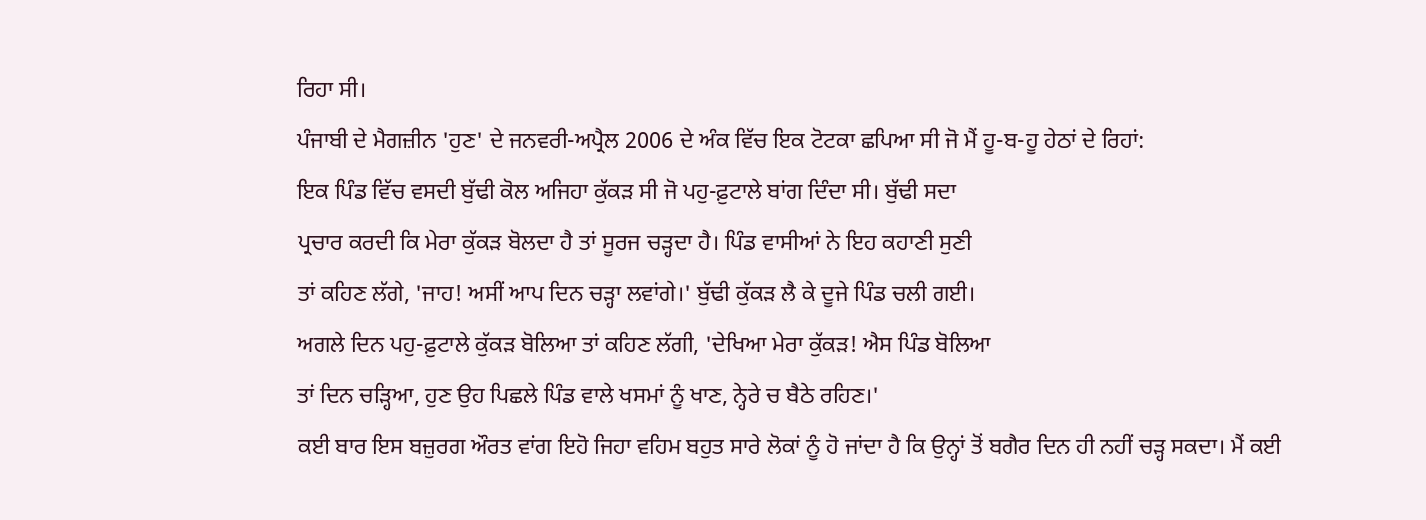ਰਿਹਾ ਸੀ।
ਪੰਜਾਬੀ ਦੇ ਮੈਗਜ਼ੀਨ 'ਹੁਣ' ਦੇ ਜਨਵਰੀ-ਅਪ੍ਰੈਲ 2006 ਦੇ ਅੰਕ ਵਿੱਚ ਇਕ ਟੋਟਕਾ ਛਪਿਆ ਸੀ ਜੋ ਮੈਂ ਹੂ-ਬ-ਹੂ ਹੇਠਾਂ ਦੇ ਰਿਹਾਂ:
ਇਕ ਪਿੰਡ ਵਿੱਚ ਵਸਦੀ ਬੁੱਢੀ ਕੋਲ ਅਜਿਹਾ ਕੁੱਕੜ ਸੀ ਜੋ ਪਹੁ-ਫ਼ੁਟਾਲੇ ਬਾਂਗ ਦਿੰਦਾ ਸੀ। ਬੁੱਢੀ ਸਦਾ
ਪ੍ਰਚਾਰ ਕਰਦੀ ਕਿ ਮੇਰਾ ਕੁੱਕੜ ਬੋਲਦਾ ਹੈ ਤਾਂ ਸੂਰਜ ਚੜ੍ਹਦਾ ਹੈ। ਪਿੰਡ ਵਾਸੀਆਂ ਨੇ ਇਹ ਕਹਾਣੀ ਸੁਣੀ
ਤਾਂ ਕਹਿਣ ਲੱਗੇ, 'ਜਾਹ! ਅਸੀਂ ਆਪ ਦਿਨ ਚੜ੍ਹਾ ਲਵਾਂਗੇ।' ਬੁੱਢੀ ਕੁੱਕੜ ਲੈ ਕੇ ਦੂਜੇ ਪਿੰਡ ਚਲੀ ਗਈ।
ਅਗਲੇ ਦਿਨ ਪਹੁ-ਫ਼ੁਟਾਲੇ ਕੁੱਕੜ ਬੋਲਿਆ ਤਾਂ ਕਹਿਣ ਲੱਗੀ, 'ਦੇਖਿਆ ਮੇਰਾ ਕੁੱਕੜ! ਐਸ ਪਿੰਡ ਬੋਲਿਆ
ਤਾਂ ਦਿਨ ਚੜ੍ਹਿਆ, ਹੁਣ ਉਹ ਪਿਛਲੇ ਪਿੰਡ ਵਾਲੇ ਖਸਮਾਂ ਨੂੰ ਖਾਣ, ਨ੍ਹੇਰੇ ਚ ਬੈਠੇ ਰਹਿਣ।'
ਕਈ ਬਾਰ ਇਸ ਬਜ਼ੁਰਗ ਔਰਤ ਵਾਂਗ ਇਹੋ ਜਿਹਾ ਵਹਿਮ ਬਹੁਤ ਸਾਰੇ ਲੋਕਾਂ ਨੂੰ ਹੋ ਜਾਂਦਾ ਹੈ ਕਿ ਉਨ੍ਹਾਂ ਤੋਂ ਬਗੈਰ ਦਿਨ ਹੀ ਨਹੀਂ ਚੜ੍ਹ ਸਕਦਾ। ਮੈਂ ਕਈ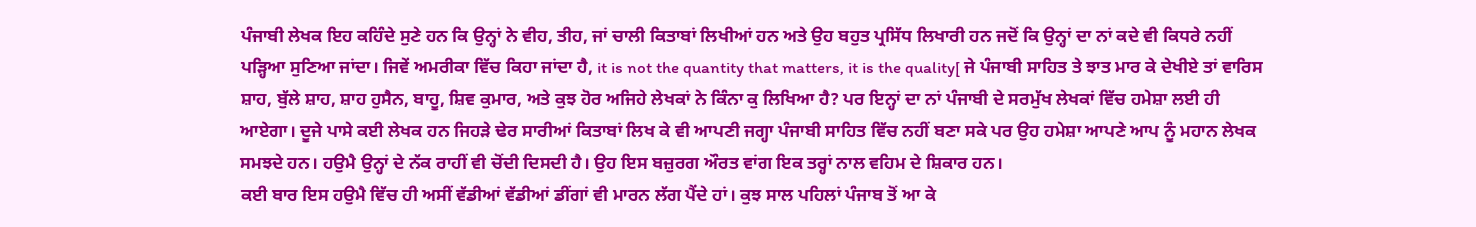ਪੰਜਾਬੀ ਲੇਖਕ ਇਹ ਕਹਿੰਦੇ ਸੁਣੇ ਹਨ ਕਿ ਉਨ੍ਹਾਂ ਨੇ ਵੀਹ, ਤੀਹ, ਜਾਂ ਚਾਲੀ ਕਿਤਾਬਾਂ ਲਿਖੀਆਂ ਹਨ ਅਤੇ ਉਹ ਬਹੁਤ ਪ੍ਰਸਿੱਧ ਲਿਖਾਰੀ ਹਨ ਜਦੋਂ ਕਿ ਉਨ੍ਹਾਂ ਦਾ ਨਾਂ ਕਦੇ ਵੀ ਕਿਧਰੇ ਨਹੀਂ ਪੜ੍ਹਿਆ ਸੁਣਿਆ ਜਾਂਦਾ। ਜਿਵੇਂ ਅਮਰੀਕਾ ਵਿੱਚ ਕਿਹਾ ਜਾਂਦਾ ਹੈ, it is not the quantity that matters, it is the quality[ ਜੇ ਪੰਜਾਬੀ ਸਾਹਿਤ ਤੇ ਝਾਤ ਮਾਰ ਕੇ ਦੇਖੀਏ ਤਾਂ ਵਾਰਿਸ ਸ਼ਾਹ, ਬੁੱਲੇ ਸ਼ਾਹ, ਸ਼ਾਹ ਹੁਸੈਨ, ਬਾਹੂ, ਸ਼ਿਵ ਕੁਮਾਰ, ਅਤੇ ਕੁਝ ਹੋਰ ਅਜਿਹੇ ਲੇਖਕਾਂ ਨੇ ਕਿੰਨਾ ਕੁ ਲਿਖਿਆ ਹੈ? ਪਰ ਇਨ੍ਹਾਂ ਦਾ ਨਾਂ ਪੰਜਾਬੀ ਦੇ ਸਰਮੁੱਖ ਲੇਖਕਾਂ ਵਿੱਚ ਹਮੇਸ਼ਾ ਲਈ ਹੀ ਆਏਗਾ। ਦੂਜੇ ਪਾਸੇ ਕਈ ਲੇਖਕ ਹਨ ਜਿਹੜੇ ਢੇਰ ਸਾਰੀਆਂ ਕਿਤਾਬਾਂ ਲਿਖ ਕੇ ਵੀ ਆਪਣੀ ਜਗ੍ਹਾ ਪੰਜਾਬੀ ਸਾਹਿਤ ਵਿੱਚ ਨਹੀਂ ਬਣਾ ਸਕੇ ਪਰ ਉਹ ਹਮੇਸ਼ਾ ਆਪਣੇ ਆਪ ਨੂੰ ਮਹਾਨ ਲੇਖਕ ਸਮਝਦੇ ਹਨ। ਹਉਮੈ ਉਨ੍ਹਾਂ ਦੇ ਨੱਕ ਰਾਹੀਂ ਵੀ ਚੋਂਦੀ ਦਿਸਦੀ ਹੈ। ਉਹ ਇਸ ਬਜ਼ੁਰਗ ਔਰਤ ਵਾਂਗ ਇਕ ਤਰ੍ਹਾਂ ਨਾਲ ਵਹਿਮ ਦੇ ਸ਼ਿਕਾਰ ਹਨ।
ਕਈ ਬਾਰ ਇਸ ਹਉਮੈ ਵਿੱਚ ਹੀ ਅਸੀਂ ਵੱਡੀਆਂ ਵੱਡੀਆਂ ਡੀਂਗਾਂ ਵੀ ਮਾਰਨ ਲੱਗ ਪੈਂਦੇ ਹਾਂ। ਕੁਝ ਸਾਲ ਪਹਿਲਾਂ ਪੰਜਾਬ ਤੋਂ ਆ ਕੇ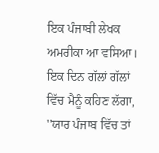ਇਕ ਪੰਜਾਬੀ ਲੇਖਕ ਅਮਰੀਕਾ ਆ ਵਸਿਆ। ਇਕ ਦਿਨ ਗੱਲਾਂ ਗੱਲਾਂ ਵਿੱਚ ਮੈਨੂੰ ਕਹਿਣ ਲੱਗਾ, ''ਯਾਰ ਪੰਜਾਬ ਵਿੱਚ ਤਾਂ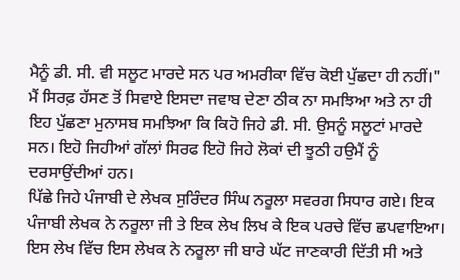ਮੈਨੂੰ ਡੀ. ਸੀ. ਵੀ ਸਲੂਟ ਮਾਰਦੇ ਸਨ ਪਰ ਅਮਰੀਕਾ ਵਿੱਚ ਕੋਈ ਪੁੱਛਦਾ ਹੀ ਨਹੀਂ।" ਮੈਂ ਸਿਰਫ਼ ਹੱਸਣ ਤੋਂ ਸਿਵਾਏ ਇਸਦਾ ਜਵਾਬ ਦੇਣਾ ਠੀਕ ਨਾ ਸਮਝਿਆ ਅਤੇ ਨਾ ਹੀ ਇਹ ਪੁੱਛਣਾ ਮੁਨਾਸਬ ਸਮਝਿਆ ਕਿ ਕਿਹੋ ਜਿਹੇ ਡੀ. ਸੀ. ਉਸਨੂੰ ਸਲੂਟਾਂ ਮਾਰਦੇ ਸਨ। ਇਹੋ ਜਿਹੀਆਂ ਗੱਲਾਂ ਸਿਰਫ ਇਹੋ ਜਿਹੇ ਲੋਕਾਂ ਦੀ ਝੂਠੀ ਹਉਮੈਂ ਨੂੰ ਦਰਸਾਉਂਦੀਆਂ ਹਨ।
ਪਿੱਛੇ ਜਿਹੇ ਪੰਜਾਬੀ ਦੇ ਲੇਖਕ ਸੁਰਿੰਦਰ ਸਿੰਘ ਨਰੂਲਾ ਸਵਰਗ ਸਿਧਾਰ ਗਏ। ਇਕ ਪੰਜਾਬੀ ਲੇਖਕ ਨੇ ਨਰੂਲਾ ਜੀ ਤੇ ਇਕ ਲੇਖ ਲਿਖ ਕੇ ਇਕ ਪਰਚੇ ਵਿੱਚ ਛਪਵਾਇਆ। ਇਸ ਲੇਖ ਵਿੱਚ ਇਸ ਲੇਖਕ ਨੇ ਨਰੂਲਾ ਜੀ ਬਾਰੇ ਘੱਟ ਜਾਣਕਾਰੀ ਦਿੱਤੀ ਸੀ ਅਤੇ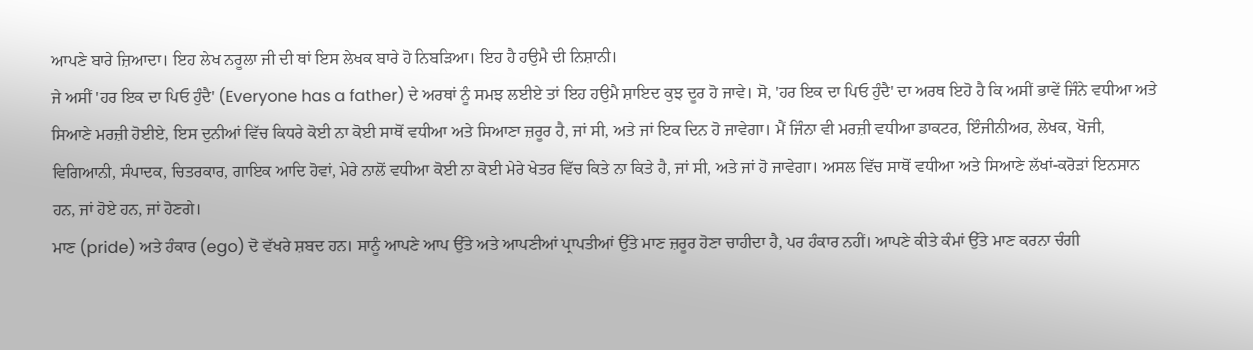ਆਪਣੇ ਬਾਰੇ ਜ਼ਿਆਦਾ। ਇਹ ਲੇਖ ਨਰੂਲਾ ਜੀ ਦੀ ਥਾਂ ਇਸ ਲੇਖਕ ਬਾਰੇ ਹੋ ਨਿਬੜਿਆ। ਇਹ ਹੈ ਹਉਮੈ ਦੀ ਨਿਸ਼ਾਨੀ।
ਜੇ ਅਸੀਂ 'ਹਰ ਇਕ ਦਾ ਪਿਓ ਹੁੰਦੈ' (Everyone has a father) ਦੇ ਅਰਥਾਂ ਨੂੰ ਸਮਝ ਲਈਏ ਤਾਂ ਇਹ ਹਉਮੈ ਸ਼ਾਇਦ ਕੁਝ ਦੂਰ ਹੋ ਜਾਵੇ। ਸੋ, 'ਹਰ ਇਕ ਦਾ ਪਿਓ ਹੁੰਦੈ' ਦਾ ਅਰਥ ਇਹੋ ਹੈ ਕਿ ਅਸੀਂ ਭਾਵੇਂ ਜਿੰਨੇ ਵਧੀਆ ਅਤੇ ਸਿਆਣੇ ਮਰਜ਼ੀ ਹੋਈਏ, ਇਸ ਦੁਨੀਆਂ ਵਿੱਚ ਕਿਧਰੇ ਕੋਈ ਨਾ ਕੋਈ ਸਾਥੋਂ ਵਧੀਆ ਅਤੇ ਸਿਆਣਾ ਜ਼ਰੂਰ ਹੈ, ਜਾਂ ਸੀ, ਅਤੇ ਜਾਂ ਇਕ ਦਿਨ ਹੋ ਜਾਵੇਗਾ। ਮੈਂ ਜਿੰਨਾ ਵੀ ਮਰਜ਼ੀ ਵਧੀਆ ਡਾਕਟਰ, ਇੰਜੀਨੀਅਰ, ਲੇਖਕ, ਖੋਜੀ, ਵਿਗਿਆਨੀ, ਸੰਪਾਦਕ, ਚਿਤਰਕਾਰ, ਗਾਇਕ ਆਦਿ ਹੋਵਾਂ, ਮੇਰੇ ਨਾਲੋਂ ਵਧੀਆ ਕੋਈ ਨਾ ਕੋਈ ਮੇਰੇ ਖੇਤਰ ਵਿੱਚ ਕਿਤੇ ਨਾ ਕਿਤੇ ਹੈ, ਜਾਂ ਸੀ, ਅਤੇ ਜਾਂ ਹੋ ਜਾਵੇਗਾ। ਅਸਲ ਵਿੱਚ ਸਾਥੋਂ ਵਧੀਆ ਅਤੇ ਸਿਆਣੇ ਲੱਖਾਂ-ਕਰੋੜਾਂ ਇਨਸਾਨ ਹਨ, ਜਾਂ ਹੋਏ ਹਨ, ਜਾਂ ਹੋਣਗੇ।
ਮਾਣ (pride) ਅਤੇ ਹੰਕਾਰ (ego) ਦੋ ਵੱਖਰੇ ਸ਼ਬਦ ਹਨ। ਸਾਨੂੰ ਆਪਣੇ ਆਪ ਉੱਤੇ ਅਤੇ ਆਪਣੀਆਂ ਪ੍ਰਾਪਤੀਆਂ ਉੱਤੇ ਮਾਣ ਜ਼ਰੂਰ ਹੋਣਾ ਚਾਹੀਦਾ ਹੈ, ਪਰ ਹੰਕਾਰ ਨਹੀਂ। ਆਪਣੇ ਕੀਤੇ ਕੰਮਾਂ ਉੱਤੇ ਮਾਣ ਕਰਨਾ ਚੰਗੀ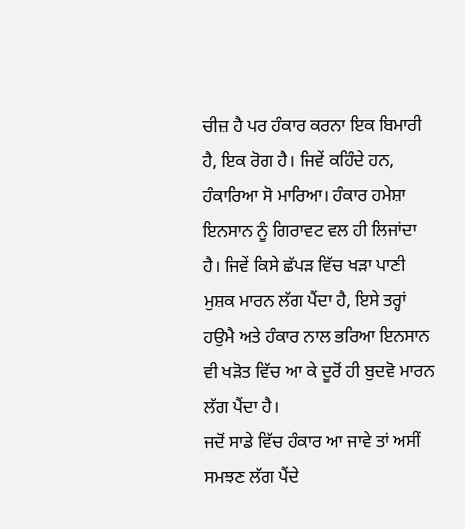ਚੀਜ਼ ਹੈ ਪਰ ਹੰਕਾਰ ਕਰਨਾ ਇਕ ਬਿਮਾਰੀ ਹੈ, ਇਕ ਰੋਗ ਹੈ। ਜਿਵੇਂ ਕਹਿੰਦੇ ਹਨ, ਹੰਕਾਰਿਆ ਸੋ ਮਾਰਿਆ। ਹੰਕਾਰ ਹਮੇਸ਼ਾ ਇਨਸਾਨ ਨੂੰ ਗਿਰਾਵਟ ਵਲ ਹੀ ਲਿਜਾਂਦਾ ਹੈ। ਜਿਵੇਂ ਕਿਸੇ ਛੱਪੜ ਵਿੱਚ ਖੜਾ ਪਾਣੀ ਮੁਸ਼ਕ ਮਾਰਨ ਲੱਗ ਪੈਂਦਾ ਹੈ, ਇਸੇ ਤਰ੍ਹਾਂ ਹਉਮੈ ਅਤੇ ਹੰਕਾਰ ਨਾਲ ਭਰਿਆ ਇਨਸਾਨ ਵੀ ਖੜੋਤ ਵਿੱਚ ਆ ਕੇ ਦੂਰੋਂ ਹੀ ਬੁਦਵੋ ਮਾਰਨ ਲੱਗ ਪੈਂਦਾ ਹੈ।
ਜਦੋਂ ਸਾਡੇ ਵਿੱਚ ਹੰਕਾਰ ਆ ਜਾਵੇ ਤਾਂ ਅਸੀਂ ਸਮਝਣ ਲੱਗ ਪੈਂਦੇ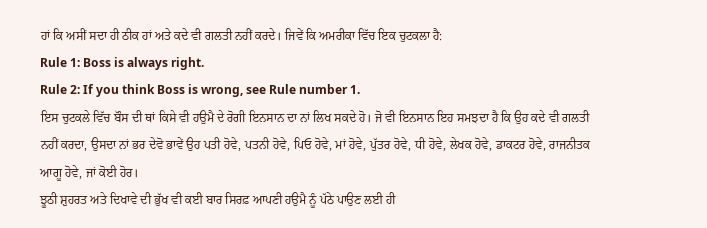ਹਾਂ ਕਿ ਅਸੀਂ ਸਦਾ ਹੀ ਠੀਕ ਹਾਂ ਅਤੇ ਕਦੇ ਵੀ ਗਲਤੀ ਨਹੀਂ ਕਰਦੇ। ਜਿਵੇਂ ਕਿ ਅਮਰੀਕਾ ਵਿੱਚ ਇਕ ਚੁਟਕਲਾ ਹੈ:
Rule 1: Boss is always right.
Rule 2: If you think Boss is wrong, see Rule number 1.
ਇਸ ਚੁਟਕਲੇ ਵਿੱਚ ਬੌਸ ਦੀ ਥਾਂ ਕਿਸੇ ਵੀ ਹਉਮੈ ਦੇ ਰੋਗੀ ਇਨਸਾਨ ਦਾ ਨਾਂ ਲਿਖ ਸਕਦੇ ਹੋ। ਜੋ ਵੀ ਇਨਸਾਨ ਇਹ ਸਮਝਦਾ ਹੈ ਕਿ ਉਹ ਕਦੇ ਵੀ ਗਲਤੀ ਨਹੀਂ ਕਰਦਾ, ਉਸਦਾ ਨਾਂ ਭਰ ਦੇਵੋ ਭਾਵੇਂ ਉਹ ਪਤੀ ਹੋਵੇ, ਪਤਨੀ ਹੋਵੇ, ਪਿਓ ਹੋਵੇ, ਮਾਂ ਹੋਵੇ, ਪੁੱਤਰ ਹੋਵੇ, ਧੀ ਹੋਵੇ, ਲੇਖਕ ਹੋਵੇ, ਡਾਕਟਰ ਹੋਵੇ, ਰਾਜਨੀਤਕ ਆਗੂ ਹੋਵੇ, ਜਾਂ ਕੋਈ ਹੋਰ।
ਝੂਠੀ ਸ਼ੁਹਰਤ ਅਤੇ ਦਿਖਾਵੇ ਦੀ ਭੁੱਖ ਵੀ ਕਈ ਬਾਰ ਸਿਰਫ਼ ਆਪਣੀ ਹਉਮੈ ਨੂੰ ਪੱਠੇ ਪਾਉਣ ਲਈ ਹੀ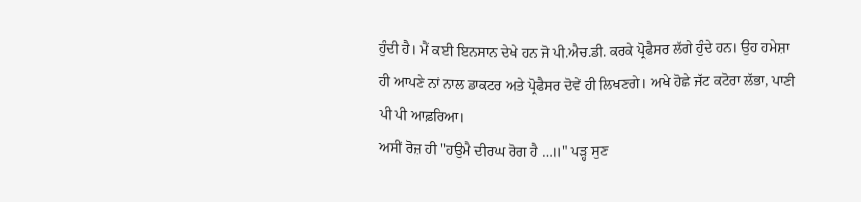ਹੁੰਦੀ ਹੈ। ਮੈਂ ਕਈ ਇਨਸਾਨ ਦੇਖੇ ਹਨ ਜੋ ਪੀ.ਐਚ.ਡੀ. ਕਰਕੇ ਪ੍ਰੋਫੈਸਰ ਲੱਗੇ ਹੁੰਦੇ ਹਨ। ਉਹ ਹਮੇਸ਼ਾ ਹੀ ਆਪਣੇ ਨਾਂ ਨਾਲ ਡਾਕਟਰ ਅਤੇ ਪ੍ਰੋਫੈਸਰ ਦੋਵੇਂ ਹੀ ਲਿਖਣਗੇ। ਅਖੇ ਹੋਛੇ ਜੱਟ ਕਟੋਰਾ ਲੱਭਾ, ਪਾਣੀ ਪੀ ਪੀ ਆਫ਼ਰਿਆ।
ਅਸੀਂ ਰੋਜ਼ ਹੀ ''ਹਉਮੈ ਦੀਰਘ ਰੋਗ ਹੈ …॥" ਪੜ੍ਹ ਸੁਣ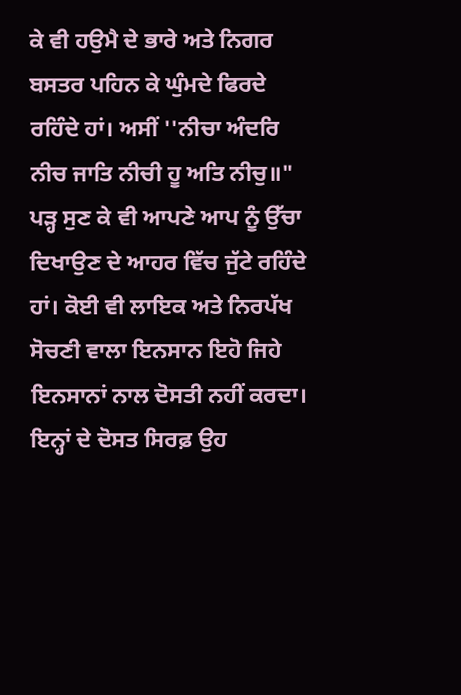ਕੇ ਵੀ ਹਉਮੈ ਦੇ ਭਾਰੇ ਅਤੇ ਨਿਗਰ ਬਸਤਰ ਪਹਿਨ ਕੇ ਘੁੰਮਦੇ ਫਿਰਦੇ ਰਹਿੰਦੇ ਹਾਂ। ਅਸੀਂ ''ਨੀਚਾ ਅੰਦਰਿ ਨੀਚ ਜਾਤਿ ਨੀਚੀ ਹੂ ਅਤਿ ਨੀਚੁ॥" ਪੜ੍ਹ ਸੁਣ ਕੇ ਵੀ ਆਪਣੇ ਆਪ ਨੂੰ ਉੱਚਾ ਦਿਖਾਉਣ ਦੇ ਆਹਰ ਵਿੱਚ ਜੁੱਟੇ ਰਹਿੰਦੇ ਹਾਂ। ਕੋਈ ਵੀ ਲਾਇਕ ਅਤੇ ਨਿਰਪੱਖ ਸੋਚਣੀ ਵਾਲਾ ਇਨਸਾਨ ਇਹੋ ਜਿਹੇ ਇਨਸਾਨਾਂ ਨਾਲ ਦੋਸਤੀ ਨਹੀਂ ਕਰਦਾ। ਇਨ੍ਹਾਂ ਦੇ ਦੋਸਤ ਸਿਰਫ਼ ਉਹ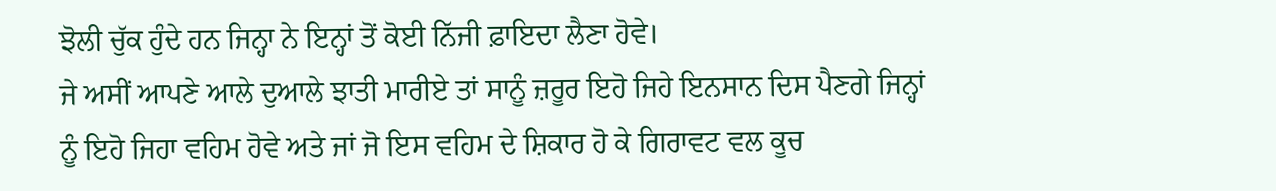ਝੋਲੀ ਚੁੱਕ ਹੁੰਦੇ ਹਨ ਜਿਨ੍ਹਾ ਨੇ ਇਨ੍ਹਾਂ ਤੋਂ ਕੋਈ ਨਿੱਜੀ ਫ਼ਾਇਦਾ ਲੈਣਾ ਹੋਵੇ।
ਜੇ ਅਸੀਂ ਆਪਣੇ ਆਲੇ ਦੁਆਲੇ ਝਾਤੀ ਮਾਰੀਏ ਤਾਂ ਸਾਨੂੰ ਜ਼ਰੂਰ ਇਹੋ ਜਿਹੇ ਇਨਸਾਨ ਦਿਸ ਪੈਣਗੇ ਜਿਨ੍ਹਾਂ ਨੂੰ ਇਹੋ ਜਿਹਾ ਵਹਿਮ ਹੋਵੇ ਅਤੇ ਜਾਂ ਜੋ ਇਸ ਵਹਿਮ ਦੇ ਸ਼ਿਕਾਰ ਹੋ ਕੇ ਗਿਰਾਵਟ ਵਲ ਕੂਚ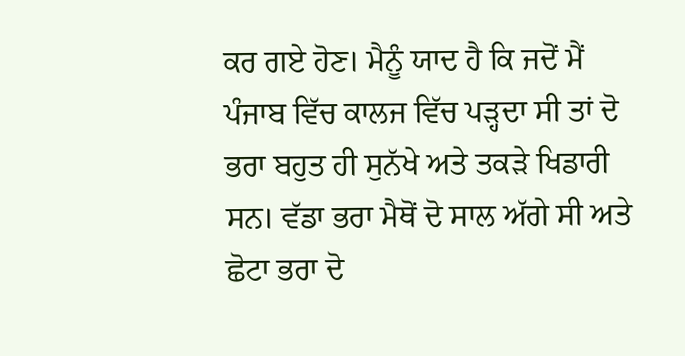ਕਰ ਗਏ ਹੋਣ। ਮੈਨੂੰ ਯਾਦ ਹੈ ਕਿ ਜਦੋਂ ਮੈਂ ਪੰਜਾਬ ਵਿੱਚ ਕਾਲਜ ਵਿੱਚ ਪੜ੍ਹਦਾ ਸੀ ਤਾਂ ਦੋ ਭਰਾ ਬਹੁਤ ਹੀ ਸੁਨੱਖੇ ਅਤੇ ਤਕੜੇ ਖਿਡਾਰੀ ਸਨ। ਵੱਡਾ ਭਰਾ ਮੈਥੋਂ ਦੋ ਸਾਲ ਅੱਗੇ ਸੀ ਅਤੇ ਛੋਟਾ ਭਰਾ ਦੋ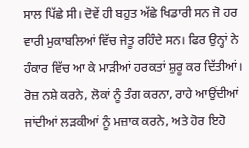ਸਾਲ ਪਿੱਛੇ ਸੀ। ਦੋਵੇਂ ਹੀ ਬਹੁਤ ਅੱਛੇ ਖਿਡਾਰੀ ਸਨ ਜੋ ਹਰ ਵਾਰੀ ਮੁਕਾਬਲਿਆਂ ਵਿੱਚ ਜੇਤੂ ਰਹਿੰਦੇ ਸਨ। ਫਿਰ ਉਨ੍ਹਾਂ ਨੇ ਹੰਕਾਰ ਵਿੱਚ ਆ ਕੇ ਮਾੜੀਆਂ ਹਰਕਤਾਂ ਸ਼ੁਰੂ ਕਰ ਦਿੱਤੀਆਂ। ਰੋਜ਼ ਨਸ਼ੇ ਕਰਨੇ, ਲੋਕਾਂ ਨੂੰ ਤੰਗ ਕਰਨਾ, ਰਾਹੇ ਆਉਂਦੀਆਂ ਜਾਂਦੀਆਂ ਲੜਕੀਆਂ ਨੂੰ ਮਜ਼ਾਕ ਕਰਨੇ, ਅਤੇ ਹੋਰ ਇਹੋ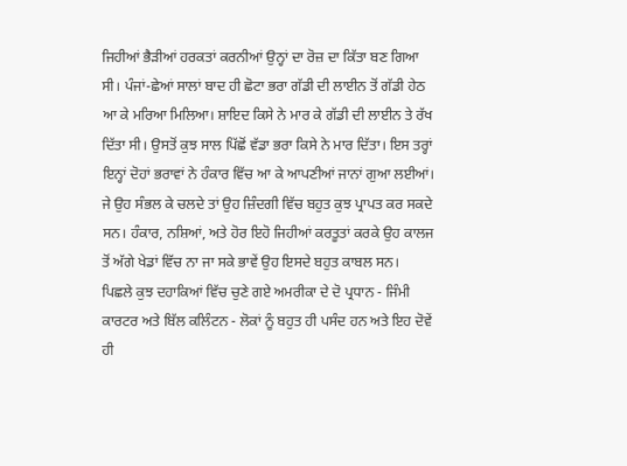ਜਿਹੀਆਂ ਭੈੜੀਆਂ ਹਰਕਤਾਂ ਕਰਨੀਆਂ ਉਨ੍ਹਾਂ ਦਾ ਰੋਜ਼ ਦਾ ਕਿੱਤਾ ਬਣ ਗਿਆ ਸੀ। ਪੰਜਾਂ-ਛੇਆਂ ਸਾਲਾਂ ਬਾਦ ਹੀ ਛੋਟਾ ਭਰਾ ਗੱਡੀ ਦੀ ਲਾਈਨ ਤੋਂ ਗੱਡੀ ਹੇਠ ਆ ਕੇ ਮਰਿਆ ਮਿਲਿਆ। ਸ਼ਾਇਦ ਕਿਸੇ ਨੇ ਮਾਰ ਕੇ ਗੱਡੀ ਦੀ ਲਾਈਨ ਤੇ ਰੱਖ ਦਿੱਤਾ ਸੀ। ਉਸਤੋਂ ਕੁਝ ਸਾਲ ਪਿੱਛੋਂ ਵੱਡਾ ਭਰਾ ਕਿਸੇ ਨੇ ਮਾਰ ਦਿੱਤਾ। ਇਸ ਤਰ੍ਹਾਂ ਇਨ੍ਹਾਂ ਦੋਹਾਂ ਭਰਾਵਾਂ ਨੇ ਹੰਕਾਰ ਵਿੱਚ ਆ ਕੇ ਆਪਣੀਆਂ ਜਾਨਾਂ ਗੁਆ ਲਈਆਂ। ਜੇ ਉਹ ਸੰਭਲ ਕੇ ਚਲਦੇ ਤਾਂ ਉਹ ਜ਼ਿੰਦਗੀ ਵਿੱਚ ਬਹੁਤ ਕੁਝ ਪ੍ਰਾਪਤ ਕਰ ਸਕਦੇ ਸਨ। ਹੰਕਾਰ, ਨਸ਼ਿਆਂ, ਅਤੇ ਹੋਰ ਇਹੋ ਜਿਹੀਆਂ ਕਰਤੂਤਾਂ ਕਰਕੇ ਉਹ ਕਾਲਜ ਤੋਂ ਅੱਗੇ ਖੇਡਾਂ ਵਿੱਚ ਨਾ ਜਾ ਸਕੇ ਭਾਵੇਂ ਉਹ ਇਸਦੇ ਬਹੁਤ ਕਾਬਲ ਸਨ।
ਪਿਛਲੇ ਕੁਝ ਦਹਾਕਿਆਂ ਵਿੱਚ ਚੁਣੇ ਗਏ ਅਮਰੀਕਾ ਦੇ ਦੋ ਪ੍ਰਧਾਨ - ਜਿੰਮੀ ਕਾਰਟਰ ਅਤੇ ਬਿੱਲ ਕਲਿੰਟਨ - ਲੋਕਾਂ ਨੂੰ ਬਹੁਤ ਹੀ ਪਸੰਦ ਹਨ ਅਤੇ ਇਹ ਦੋਵੇਂ ਹੀ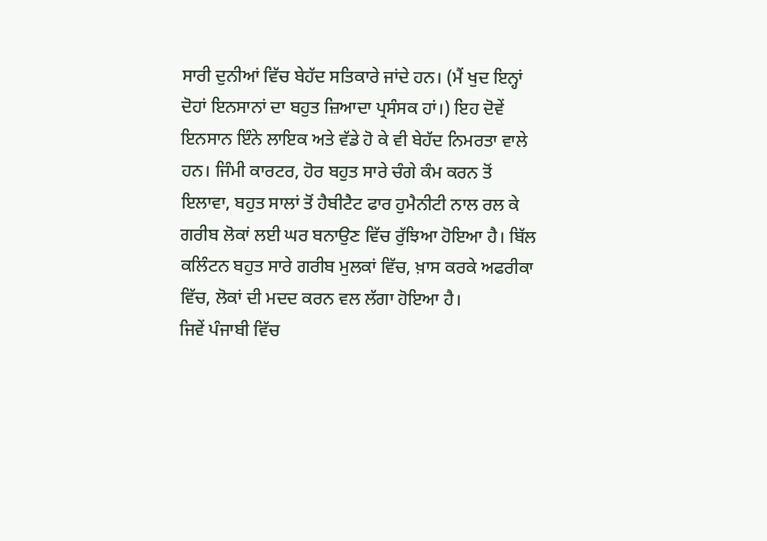ਸਾਰੀ ਦੁਨੀਆਂ ਵਿੱਚ ਬੇਹੱਦ ਸਤਿਕਾਰੇ ਜਾਂਦੇ ਹਨ। (ਮੈਂ ਖੁਦ ਇਨ੍ਹਾਂ ਦੋਹਾਂ ਇਨਸਾਨਾਂ ਦਾ ਬਹੁਤ ਜ਼ਿਆਦਾ ਪ੍ਰਸੰਸਕ ਹਾਂ।) ਇਹ ਦੋਵੇਂ ਇਨਸਾਨ ਇੰਨੇ ਲਾਇਕ ਅਤੇ ਵੱਡੇ ਹੋ ਕੇ ਵੀ ਬੇਹੱਦ ਨਿਮਰਤਾ ਵਾਲੇ ਹਨ। ਜਿੰਮੀ ਕਾਰਟਰ, ਹੋਰ ਬਹੁਤ ਸਾਰੇ ਚੰਗੇ ਕੰਮ ਕਰਨ ਤੋਂ ਇਲਾਵਾ, ਬਹੁਤ ਸਾਲਾਂ ਤੋਂ ਹੈਬੀਟੈਟ ਫਾਰ ਹੁਮੈਨੀਟੀ ਨਾਲ ਰਲ ਕੇ ਗਰੀਬ ਲੋਕਾਂ ਲਈ ਘਰ ਬਨਾਉਣ ਵਿੱਚ ਰੁੱਝਿਆ ਹੋਇਆ ਹੈ। ਬਿੱਲ ਕਲਿੰਟਨ ਬਹੁਤ ਸਾਰੇ ਗਰੀਬ ਮੁਲਕਾਂ ਵਿੱਚ, ਖ਼ਾਸ ਕਰਕੇ ਅਫਰੀਕਾ ਵਿੱਚ, ਲੋਕਾਂ ਦੀ ਮਦਦ ਕਰਨ ਵਲ ਲੱਗਾ ਹੋਇਆ ਹੈ।
ਜਿਵੇਂ ਪੰਜਾਬੀ ਵਿੱਚ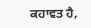ਕਹਾਵਤ ਹੈ,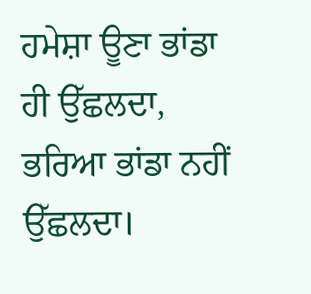ਹਮੇਸ਼ਾ ਊਣਾ ਭਾਂਡਾ ਹੀ ਉੱਛਲਦਾ, ਭਰਿਆ ਭਾਂਡਾ ਨਹੀਂ ਉੱਛਲਦਾ।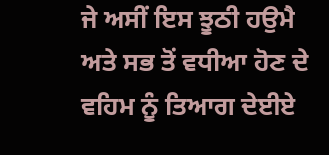ਜੇ ਅਸੀਂ ਇਸ ਝੂਠੀ ਹਉਮੈ ਅਤੇ ਸਭ ਤੋਂ ਵਧੀਆ ਹੋਣ ਦੇ ਵਹਿਮ ਨੂੰ ਤਿਆਗ ਦੇਈਏ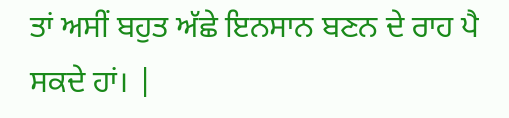ਤਾਂ ਅਸੀਂ ਬਹੁਤ ਅੱਛੇ ਇਨਸਾਨ ਬਣਨ ਦੇ ਰਾਹ ਪੈ ਸਕਦੇ ਹਾਂ। |